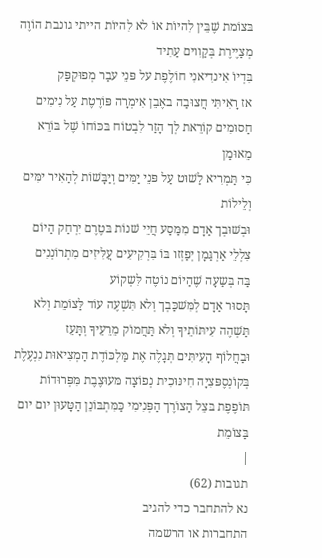בּצוֹמת שֶׁבֵּין לִהיוֹת אוֹ לא לִהיוֹת הייתי גונבת הוֹוֶה מְצַיֶירֶת בְּקַוִוים עַתִיד
בִּדְיוֹ אִינדִיאנִי חוֹלֶפֶת על פּנֵי עבַר מְפוּקְפַּק
אז רָאִיתִּי חֲצוּבַה באֶבֵן אִימְרָה פּוֹרֶטֶת עַל נִימִים חַסוּמִים קוֹרֵאת לְך הָזַר לִבְטוֹח בּכּוֹחוֹ שֶׁל בּוֹרֵא מֵאוּמַן
כִּי תַּמְרִיא לַשׁוּט עַל פּנֵי יַמִּים וְיַבָּשׁוֹת לְהַאִיר ימִּים וְלֵילוֹת
וּבְשׁוּבְך אַדָם מִמַּסַע חֲיֵי שׁנוֹת בּטֶרֶם יִרְחַק הַיוֹם צִלְלֵי אַרְגַּמָן יְפַזְזו בּוֹ בִּרְקִיעִים עֲלִּיזִים מִתְרוֹנְנִים
בַּה בְּשַעָה שֶׁהַיוֹם נוֹטֶה לִּשְקוֹע
תָּסוּר אַדָם לְמִּשׁכַּבְך וְלא תִּשְׁעֶה עוֹד לַּצוֹמֵת וְלא תַּשְׁהֶה עִיתּוֹתֵיךָ וְלא תַּחֲמוֹק מֵרֵעֵיךָ וְתָּעֵז
וּבַחֲלוֹף הָעִיתִּים תְּגָלֶה אֶת מַּלְכּוֹדֶת הַמְצִיאוּת נִנְעֶלֶת בְּקוֹנְסֶפּצִיָה חִינּוּכִית נְפוֹצָה מּעוּצֶבֶת מִּפְּרוּדוֹת תּוֹפֶפֶת בּצֵל הַצוֹרֶך הַפְּנִימִי כַּמִּתְבּוֹנֵן הַטָּעוּן יום יום בַּצוֹמֵת
|
תגובות (62)
נא להתחבר כדי להגיב
התחברות או הרשמה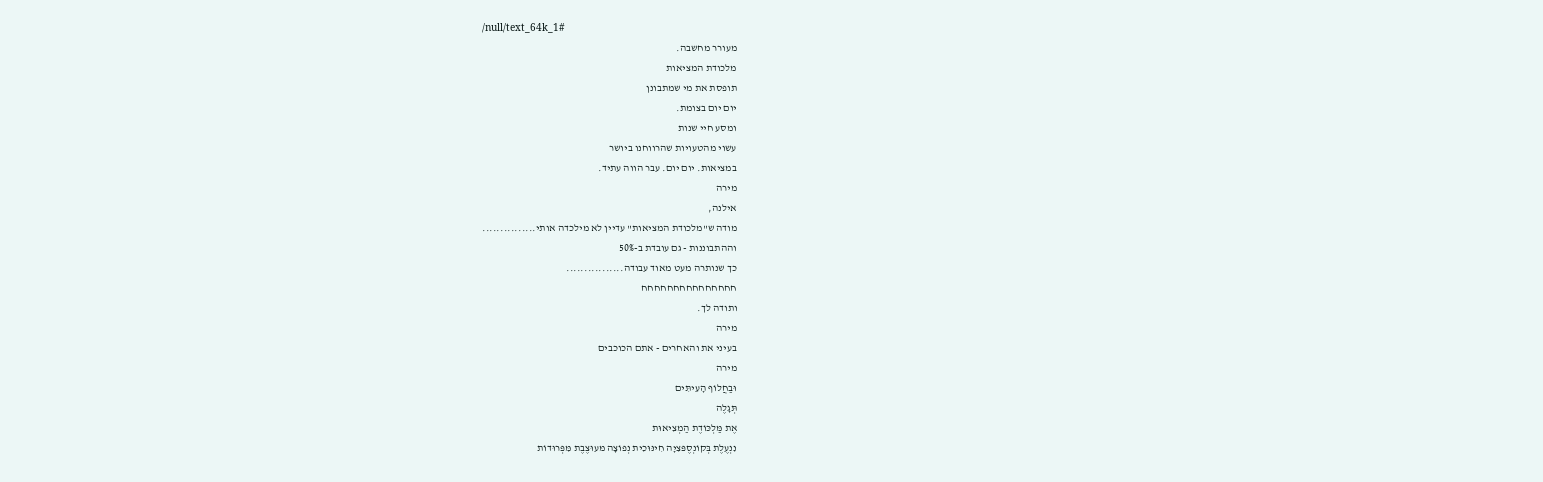/null/text_64k_1#
מעורר מחשבה.
מלכודת המציאות
תופסת את מי שמתבונן
יום יום בצומת.
ומסע חיי שנות
עשוי מהטעויות שהרווחנו ביושר
במציאות. יום יום. עבר הווה עתיד.
מירה
אילנה,
מודה ש"מלכודת המציאות" עדיין לא מילכדה אותי...............
וההתבוננות - גם עובדת ב-50%
כך שנותרה מעט מאוד עבודה................
חחחחחחחחחחחחחחח
ותודה לך.
מירה
בעיני את והאחרים - אתם הכוכבים
מירה
וּבַחֲלוֹף הָעִיתִּים
תְּגָלֶה
אֶת מַּלְכּוֹדֶת הַמְצִיאוּת
נִנְעֶלֶת בְּקוֹנְסֶפּצִיָה חִינּוּכִית נְפוֹצָה מּעוּצֶבֶת מִּפְּרוּדוֹת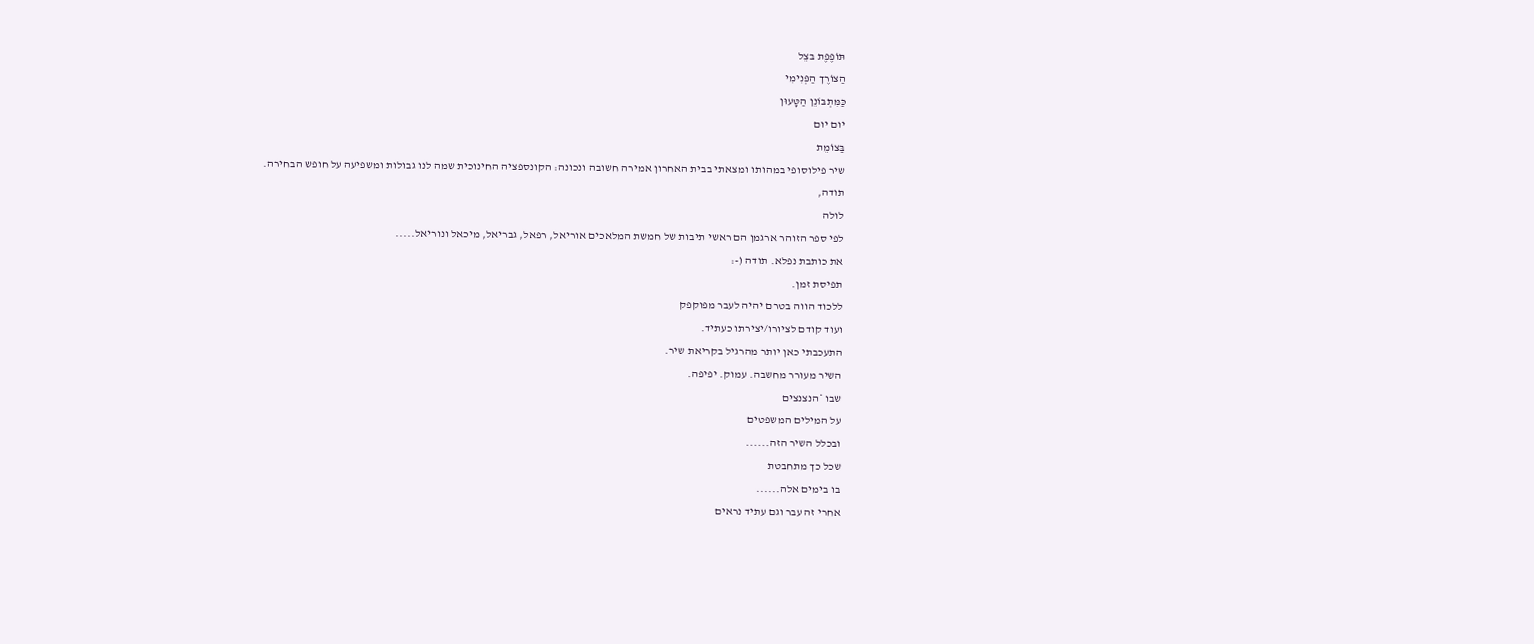תּוֹפֶפֶת בּצֵל
הַצוֹרֶך הַפְּנִימִי
כַּמִּתְבּוֹנֵן הַטָּעוּן
יום יום
בַּצוֹמֵת
שיר פילוסופי במהותו ומצאתי בבית האחרון אמירה חשובה ונכונה: הקונספציה החינוכית שמה לנו גבולות ומשפיעה על חופש הבחירה.
תודה,
לולה
לפי ספר הזוהר ארגמן הם ראשי תיבות של חמשת המלאכים אוריאל, רפאל, גבריאל, מיכאל ונוריאל.....
את כותבת נפלא. תודה (-:
תפיסת זמן.
ללכוד הווה בטרם יהיה לעבר מפוקפק
ועוד קודם לציורו/יצירתו כעתיד.
התעכבתי כאן יותר מהרגיל בקריאת שיר.
השיר מעורר מחשבה. עמוק. יפיפה.
שבו *הנצנצים
על המילים המשפטים
ובכלל השיר הזה......
שכל כך מתחבטת
בו בימים אלה......
אחרי זה עבר וגם עתיד נראים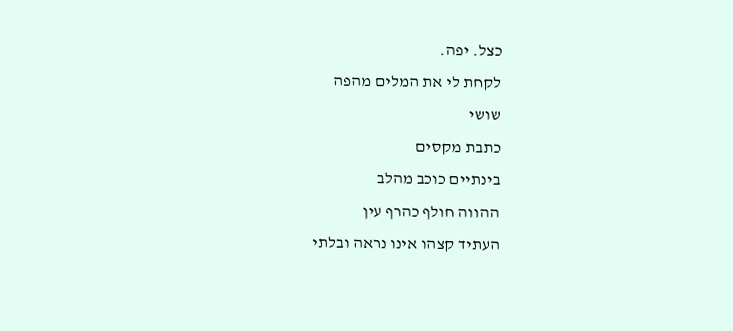כצל. יפה.
לקחת לי את המלים מהפה
שושי
כתבת מקסים
בינתיים כוכב מהלב
ההווה חולף כהרף עין
העתיד קצהו אינו נראה ובלתי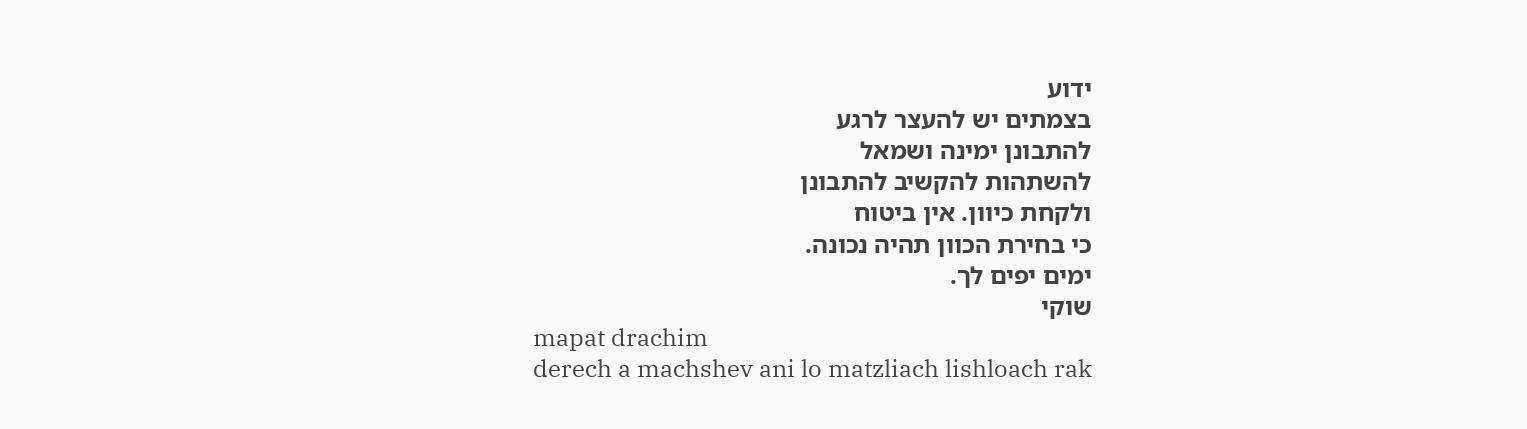ידוע
בצמתים יש להעצר לרגע
להתבונן ימינה ושמאל
להשתהות להקשיב להתבונן
ולקחת כיוון. אין ביטוח
כי בחירת הכוון תהיה נכונה.
ימים יפים לך.
שוקי
mapat drachim
derech a machshev ani lo matzliach lishloach rak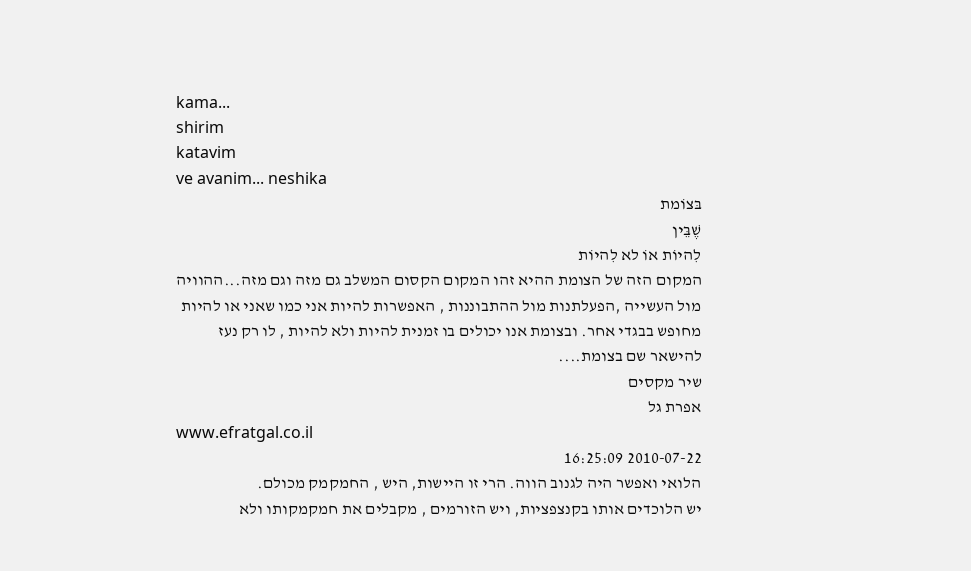kama...
shirim
katavim
ve avanim... neshika
בּצוֹמת
שֶׁבֵּין
לִהיוֹת אוֹ לא לִהיוֹת
המקום הזה של הצומת ההיא זהו המקום הקסום המשלב גם מזה וגם מזה...ההוויה מול העשייה ,הפעלתנות מול ההתבוננות , האפשרות להיות אני כמו שאני או להיות מחופש בבגדי אחר. ובצומת אנו יכולים בו זמנית להיות ולא להיות , לו רק נעז להישאר שם בצומת....
שיר מקסים
אפרת גל
www.efratgal.co.il
2010-07-22 16:25:09
הלואי ואפשר היה לגנוב הווה. הרי זו היישות, היש , החמקמק מכולם.
יש הלוכדים אותו בקנצפציות, ויש הזורמים , מקבלים את חמקמקותו ולא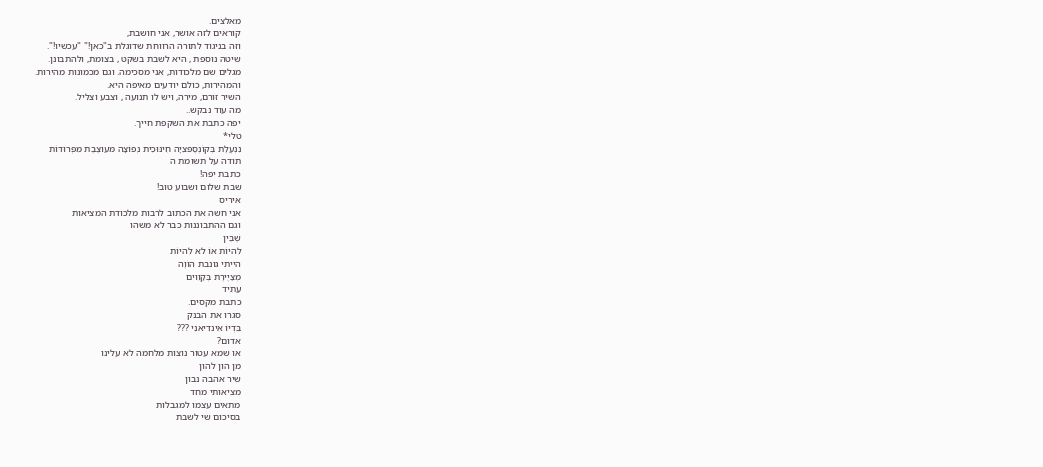מאלצים.
קוראים לזה אושר, אני חושבת,
וזה בניגוד לתורה הרווחת שדוגלת ב"כאן!" "עכשיו!".
שיטה נוספת , היא לשבת בשקט , בצומת, ולהתבונן.
מגלים שם מלכודות, אני מסכימה. וגם מכמונות מהירות.
והמהירות, כולם יודעים מאיפה היא.
השיר זורם, מירה, ויש לו תנועה , וצבע וצליל.
מה עוד נבקש..
יפה כתבת את השקפת חייך.
טלי*
נִנְעֶלֶת בְּקוֹנְסֶפּצִיָה חִינּוּכִית נְפוֹצָה מּעוּצֶבֶת מִּפְּרוּדוֹת
תודה על תשומת ה
כתבת יפה!
שבת שלום ושבוע טוב!
איריס
אני חשה את הכתוב לרבות מלכודת המציאות
וגם ההתבוננות כבר לא משהו
שֶׁבֵּין
לִהיוֹת אוֹ לא לִהיוֹת
הייתי גונבת הוֹוֶה
מְצַיֶירֶת בְּקַוִוים
עַתִיד
כתבת מקסים.
סגרו את הבנק
בִּדְיוֹ אִינדִיאנִי ???
אדום?
או שמא עטור נוצות מלחמה לא עלינו
מן הון להון
שיר אהבה נבון
מציאותי מחד
מתאים עצמו למגבלות
בסיכום שי לשבת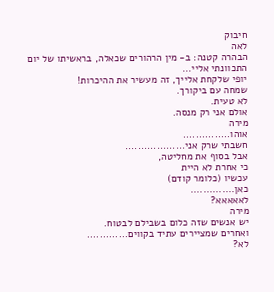חיבוק
לאה
הבהרה קטנה: ב- מין הרהורים שכאלה, בראשיתו של יום התכוונתי אליי...
יופי שלקחת אלייך, זה מעשיר את ההיכרות!
שמחה עם ביקורך.
לא טעית.
אולם אני רק מנסה.
מירה
אוהו...............
חשבתי שרק אני...................
אבל בסוף את מחליטה,
כי אחרת לא היית
עכשיו (כלומר קודם)
כאן..............
לאאאאא?
מירה
יש אנשים שזה כלום בשבילם לבטוח.
ואחרים שמציירים עתיד בקווים.............
לא?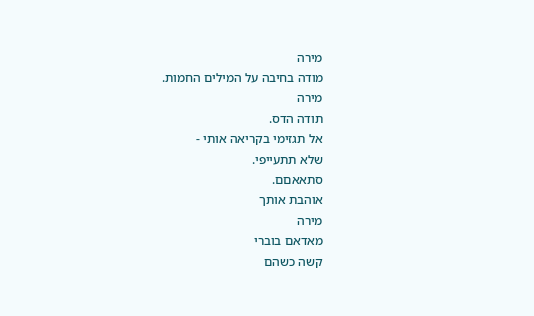מירה
מודה בחיבה על המילים החמות.
מירה
תודה הדס.
אל תגזימי בקריאה אותי -
שלא תתעייפי.
סתאאםם.
אוהבת אותך
מירה
מאדאם בוברי
קשה כשהם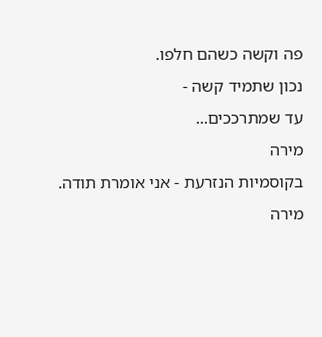פה וקשה כשהם חלפו.
נכון שתמיד קשה -
עד שמתרככים...
מירה
בקוסמיות הנזרעת - אני אומרת תודה.
מירה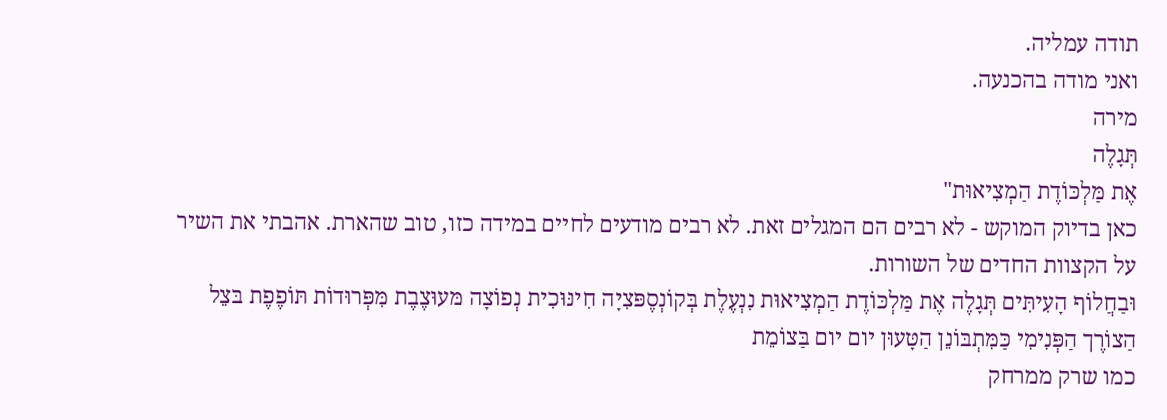תודה עמליה.
ואני מודה בהכנעה.
מירה
תְּגָלֶה
אֶת מַּלְכּוֹדֶת הַמְצִיאוּת"
כאן בדיוק המוקש - לא רבים הם המגלים זאת. לא רבים מודעים לחיים במידה כזו, טוב שהארת. אהבתי את השיר על הקצוות החדים של השורות.
וּבַחֲלוֹף הָעִיתִּים תְּגָלֶה אֶת מַּלְכּוֹדֶת הַמְצִיאוּת נִנְעֶלֶת בְּקוֹנְסֶפּצִיָה חִינּוּכִית נְפוֹצָה מּעוּצֶבֶת מִּפְּרוּדוֹת תּוֹפֶפֶת בּצֵל הַצוֹרֶך הַפְּנִימִי כַּמִּתְבּוֹנֵן הַטָּעוּן יום יום בַּצוֹמֵת
כמו שרק ממרחק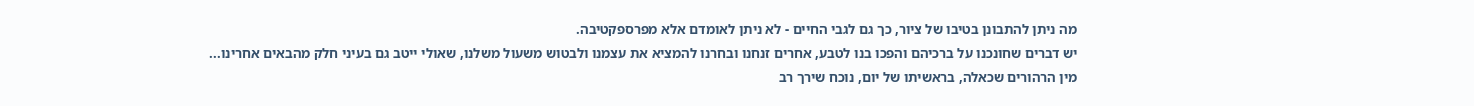מה ניתן להתבונן בטיבו של ציור, כך גם לגבי החיים - לא ניתן לאומדם אלא מפרספקטיבה.
יש דברים שחונכנו על ברכיהם והפכו בנו לטבע, אחרים זנחנו ובחרנו להמציא את עצמנו ולבטוש משעול משלנו, שאולי ייטב גם בעיני חלק מהבאים אחרינו...
מין הרהורים שכאלה, בראשיתו של יום, נוכח שירך רב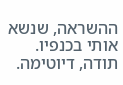ההשראה, שנשא אותי בכנפיו.
תודה, דיוטימה.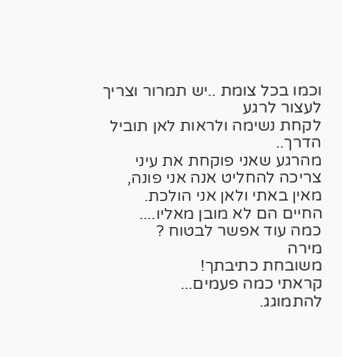וכמו בכל צומת ..יש תמרור וצריך לעצור לרגע
לקחת נשימה ולראות לאן תוביל הדרך..
מהרגע שאני פוקחת את עיני
צריכה להחליט אנה אני פונה,
מאין באתי ולאן אני הולכת.
החיים הם לא מובן מאליו....
כמה עוד אפשר לבטוח ?
מירה
משובחת כתיבתך!
קראתי כמה פעמים...
להתמוגג.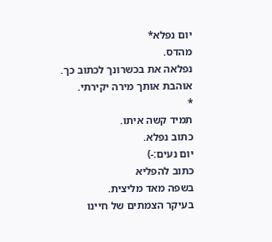יום נפלא*
מהדס.
נפלאה את בכשרונך לכתוב כך.
אוהבת אותך מירה יקירתי.
*
תמיד קשה איתו.
כתוב נפלא.
יום נעים:-)
כתוב להפליא
בשפה מאד מליצית.
בעיקר הצמתים של חיינו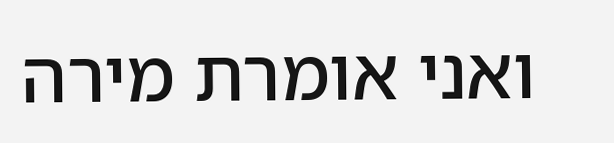ואני אומרת מירה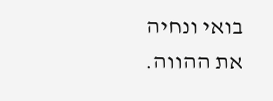בואי ונחיה את ההווה.